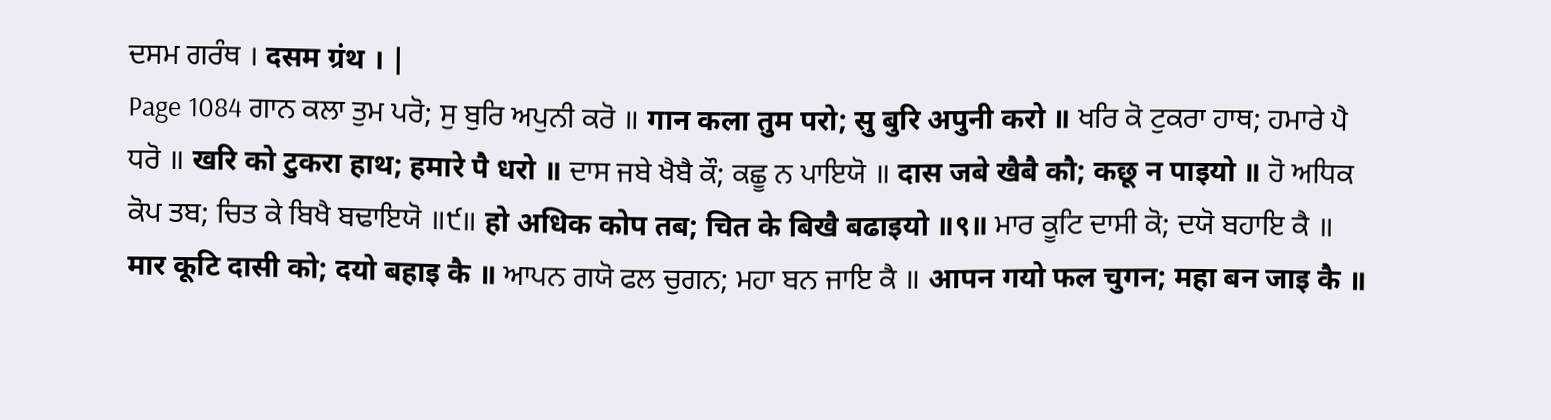ਦਸਮ ਗਰੰਥ । दसम ग्रंथ । |
Page 1084 ਗਾਨ ਕਲਾ ਤੁਮ ਪਰੋ; ਸੁ ਬੁਰਿ ਅਪੁਨੀ ਕਰੋ ॥ गान कला तुम परो; सु बुरि अपुनी करो ॥ ਖਰਿ ਕੋ ਟੁਕਰਾ ਹਾਥ; ਹਮਾਰੇ ਪੈ ਧਰੋ ॥ खरि को टुकरा हाथ; हमारे पै धरो ॥ ਦਾਸ ਜਬੇ ਖੈਬੈ ਕੌ; ਕਛੂ ਨ ਪਾਇਯੋ ॥ दास जबे खैबै कौ; कछू न पाइयो ॥ ਹੋ ਅਧਿਕ ਕੋਪ ਤਬ; ਚਿਤ ਕੇ ਬਿਖੈ ਬਢਾਇਯੋ ॥੯॥ हो अधिक कोप तब; चित के बिखै बढाइयो ॥९॥ ਮਾਰ ਕੂਟਿ ਦਾਸੀ ਕੋ; ਦਯੋ ਬਹਾਇ ਕੈ ॥ मार कूटि दासी को; दयो बहाइ कै ॥ ਆਪਨ ਗਯੋ ਫਲ ਚੁਗਨ; ਮਹਾ ਬਨ ਜਾਇ ਕੈ ॥ आपन गयो फल चुगन; महा बन जाइ कै ॥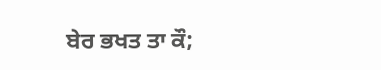ਬੇਰ ਭਖਤ ਤਾ ਕੌ;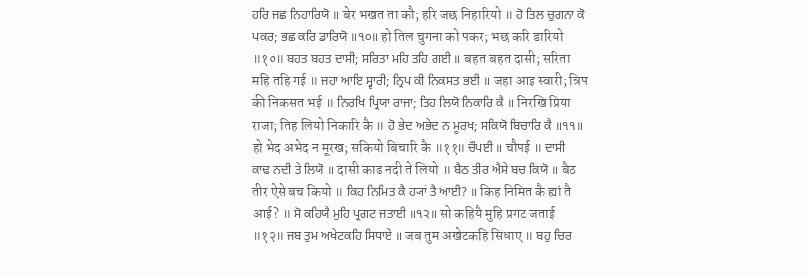ਹਰਿ ਜਛ ਨਿਹਾਰਿਯੋ ॥ बेर भखत ता कौ; हरि जछ निहारियो ॥ ਹੋ ਤਿਲ ਚੁਗਨਾ ਕੋ ਪਕਰ; ਭਛ ਕਰਿ ਡਾਰਿਯੋ ॥੧੦॥ हो तिल चुगना को पकर; भछ करि डारियो ॥१०॥ ਬਹਤ ਬਹਤ ਦਾਸੀ; ਸਰਿਤਾ ਮਹਿ ਤਹਿ ਗਈ ॥ बहत बहत दासी; सरिता महि तहि गई ॥ ਜਹਾ ਆਇ ਸ੍ਵਾਰੀ; ਨ੍ਰਿਪ ਕੀ ਨਿਕਸਤ ਭਈ ॥ जहा आइ स्वारी; न्रिप की निकसत भई ॥ ਨਿਰਖਿ ਪ੍ਰਿਯਾ ਰਾਜਾ; ਤਿਹ ਲਿਯੋ ਨਿਕਾਰਿ ਕੈ ॥ निरखि प्रिया राजा; तिह लियो निकारि कै ॥ ਹੋ ਭੇਦ ਅਭੇਦ ਨ ਮੂਰਖ; ਸਕਿਯੋ ਬਿਚਾਰਿ ਕੈ ॥੧੧॥ हो भेद अभेद न मूरख; सकियो बिचारि कै ॥११॥ ਚੌਪਈ ॥ चौपई ॥ ਦਾਸੀ ਕਾਢ ਨਦੀ ਤੇ ਲਿਯੋ ॥ दासी काढ नदी ते लियो ॥ ਬੈਠ ਤੀਰ ਐਸੇ ਬਚ ਕਿਯੋ ॥ बैठ तीर ऐसे बच कियो ॥ ਕਿਹ ਨਿਮਿਤ ਕੈ ਹ੍ਯਾਂ ਤੈ ਆਈ? ॥ किह निमित कै ह्यां तै आई? ॥ ਸੋ ਕਹਿਯੈ ਮੁਹਿ ਪ੍ਰਗਟ ਜਤਾਈ ॥੧੨॥ सो कहियै मुहि प्रगट जताई ॥१२॥ ਜਬ ਤੁਮ ਅਖੇਟਕਹਿ ਸਿਧਾਏ ॥ जब तुम अखेटकहि सिधाए ॥ ਬਹੁ ਚਿਰ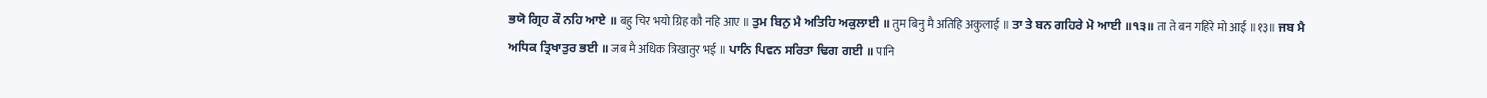ਭਯੋ ਗ੍ਰਿਹ ਕੌ ਨਹਿ ਆਏ ॥ बहु चिर भयो ग्रिह कौ नहि आए ॥ ਤੁਮ ਬਿਨੁ ਮੈ ਅਤਿਹਿ ਅਕੁਲਾਈ ॥ तुम बिनु मै अतिहि अकुलाई ॥ ਤਾ ਤੇ ਬਨ ਗਹਿਰੇ ਮੋ ਆਈ ॥੧੩॥ ता ते बन गहिरे मो आई ॥१३॥ ਜਬ ਮੈ ਅਧਿਕ ਤ੍ਰਿਖਾਤੁਰ ਭਈ ॥ जब मै अधिक त्रिखातुर भई ॥ ਪਾਨਿ ਪਿਵਨ ਸਰਿਤਾ ਢਿਗ ਗਈ ॥ पानि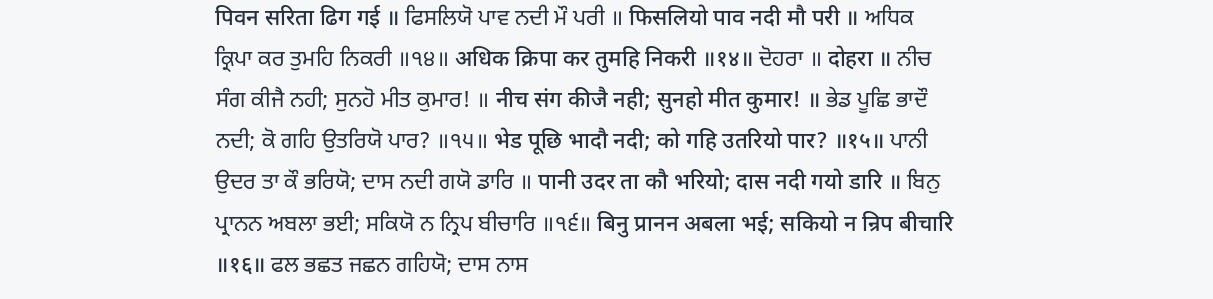पिवन सरिता ढिग गई ॥ ਫਿਸਲਿਯੋ ਪਾਵ ਨਦੀ ਮੌ ਪਰੀ ॥ फिसलियो पाव नदी मौ परी ॥ ਅਧਿਕ ਕ੍ਰਿਪਾ ਕਰ ਤੁਮਹਿ ਨਿਕਰੀ ॥੧੪॥ अधिक क्रिपा कर तुमहि निकरी ॥१४॥ ਦੋਹਰਾ ॥ दोहरा ॥ ਨੀਚ ਸੰਗ ਕੀਜੈ ਨਹੀ; ਸੁਨਹੋ ਮੀਤ ਕੁਮਾਰ! ॥ नीच संग कीजै नही; सुनहो मीत कुमार! ॥ ਭੇਡ ਪੂਛਿ ਭਾਦੌ ਨਦੀ; ਕੋ ਗਹਿ ਉਤਰਿਯੋ ਪਾਰ? ॥੧੫॥ भेड पूछि भादौ नदी; को गहि उतरियो पार? ॥१५॥ ਪਾਨੀ ਉਦਰ ਤਾ ਕੌ ਭਰਿਯੋ; ਦਾਸ ਨਦੀ ਗਯੋ ਡਾਰਿ ॥ पानी उदर ता कौ भरियो; दास नदी गयो डारि ॥ ਬਿਨੁ ਪ੍ਰਾਨਨ ਅਬਲਾ ਭਈ; ਸਕਿਯੋ ਨ ਨ੍ਰਿਪ ਬੀਚਾਰਿ ॥੧੬॥ बिनु प्रानन अबला भई; सकियो न न्रिप बीचारि ॥१६॥ ਫਲ ਭਛਤ ਜਛਨ ਗਹਿਯੋ; ਦਾਸ ਨਾਸ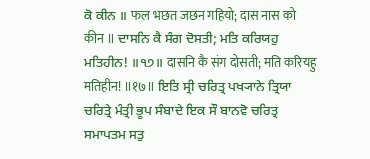ਕੋ ਕੀਨ ॥ फल भछत जछन गहियो; दास नास को कीन ॥ ਦਾਸਨਿ ਕੈ ਸੰਗ ਦੋਸਤੀ; ਮਤਿ ਕਰਿਯਹੁ ਮਤਿਹੀਨ! ॥੧੭॥ दासनि कै संग दोसती; मति करियहु मतिहीन! ॥१७॥ ਇਤਿ ਸ੍ਰੀ ਚਰਿਤ੍ਰ ਪਖ੍ਯਾਨੇ ਤ੍ਰਿਯਾ ਚਰਿਤ੍ਰੇ ਮੰਤ੍ਰੀ ਭੂਪ ਸੰਬਾਦੇ ਇਕ ਸੌ ਬਾਨਵੋ ਚਰਿਤ੍ਰ ਸਮਾਪਤਮ ਸਤੁ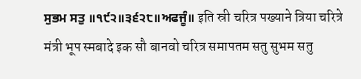ਸੁਭਮ ਸਤੁ ॥੧੯੨॥੩੬੨੮॥ਅਫਜੂੰ॥ इति स्री चरित्र पख्याने त्रिया चरित्रे मंत्री भूप स्मबादे इक सौ बानवो चरित्र समापतम सतु सुभम सतु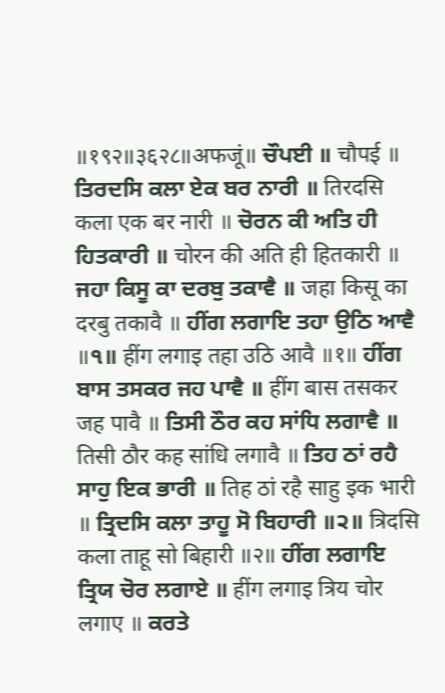॥१९२॥३६२८॥अफजूं॥ ਚੌਪਈ ॥ चौपई ॥ ਤਿਰਦਸਿ ਕਲਾ ਏਕ ਬਰ ਨਾਰੀ ॥ तिरदसि कला एक बर नारी ॥ ਚੋਰਨ ਕੀ ਅਤਿ ਹੀ ਹਿਤਕਾਰੀ ॥ चोरन की अति ही हितकारी ॥ ਜਹਾ ਕਿਸੂ ਕਾ ਦਰਬੁ ਤਕਾਵੈ ॥ जहा किसू का दरबु तकावै ॥ ਹੀਂਗ ਲਗਾਇ ਤਹਾ ਉਠਿ ਆਵੈ ॥੧॥ हींग लगाइ तहा उठि आवै ॥१॥ ਹੀਂਗ ਬਾਸ ਤਸਕਰ ਜਹ ਪਾਵੈ ॥ हींग बास तसकर जह पावै ॥ ਤਿਸੀ ਠੌਰ ਕਹ ਸਾਂਧਿ ਲਗਾਵੈ ॥ तिसी ठौर कह सांधि लगावै ॥ ਤਿਹ ਠਾਂ ਰਹੈ ਸਾਹੁ ਇਕ ਭਾਰੀ ॥ तिह ठां रहै साहु इक भारी ॥ ਤ੍ਰਿਦਸਿ ਕਲਾ ਤਾਹੂ ਸੋ ਬਿਹਾਰੀ ॥੨॥ त्रिदसि कला ताहू सो बिहारी ॥२॥ ਹੀਂਗ ਲਗਾਇ ਤ੍ਰਿਯ ਚੋਰ ਲਗਾਏ ॥ हींग लगाइ त्रिय चोर लगाए ॥ ਕਰਤੇ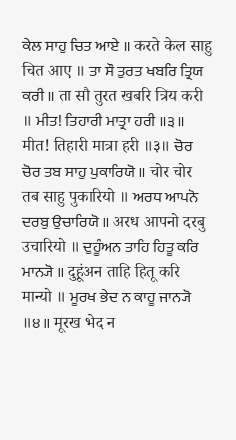ਕੇਲ ਸਾਹੁ ਚਿਤ ਆਏ ॥ करते केल साहु चित आए ॥ ਤਾ ਸੌ ਤੁਰਤ ਖਬਰਿ ਤ੍ਰਿਯ ਕਰੀ ॥ ता सौ तुरत खबरि त्रिय करी ॥ ਮੀਤ! ਤਿਹਾਰੀ ਮਾਤ੍ਰਾ ਹਰੀ ॥੩॥ मीत! तिहारी मात्रा हरी ॥३॥ ਚੋਰ ਚੋਰ ਤਬ ਸਾਹੁ ਪੁਕਾਰਿਯੋ ॥ चोर चोर तब साहु पुकारियो ॥ ਅਰਧ ਆਪਨੋ ਦਰਬੁ ਉਚਾਰਿਯੋ ॥ अरध आपनो दरबु उचारियो ॥ ਦੁਹੂੰਅਨ ਤਾਹਿ ਹਿਤੂ ਕਰਿ ਮਾਨ੍ਯੋ ॥ दुहूंअन ताहि हितू करि मान्यो ॥ ਮੂਰਖ ਭੇਦ ਨ ਕਾਹੂ ਜਾਨ੍ਯੋ ॥੪॥ मूरख भेद न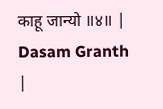काहू जान्यो ॥४॥ |
Dasam Granth |